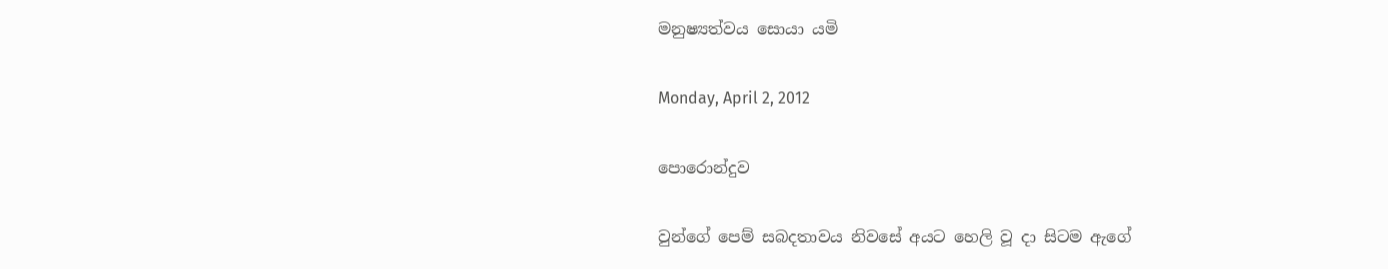මනුෂ්‍යත්වය සොයා යමි

Monday, April 2, 2012

පොරොන්දුව

වුන්ගේ පෙම් සබදතාවය නිවසේ අයට හෙලි වූ දා සිටම ඇගේ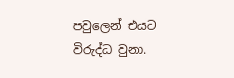පවුලෙන් එයට විරුද්ධ වුනා.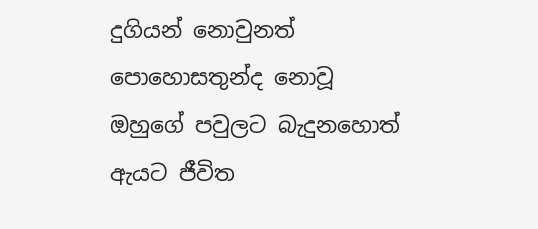දුගියන් නොවුනත් පොහොසතුන්ද නොවූ ඔහුගේ පවුලට බැදුනහොත් ඇයට ජීවිත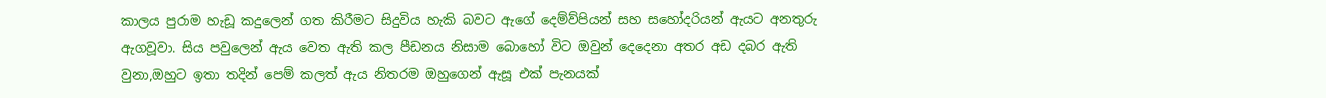කාලය පුරාම හැඩූ කදුලෙන් ගත කිරීමට සිදුවිය හැකි බවට ඇගේ දෙම්ව්පියන් සහ සහෝදරියන් ඇයට අනතුරු ඇගවූවා. සිය පවුලෙන් ඇය වෙත ඇති කල පීඩනය නිසාම බොහෝ විට ඔවුන් දෙදෙනා අතර අඩ දබර ඇති වුනා,ඔහුට ඉතා තදින් පෙම් කලත් ඇය නිතරම ඔහුගෙන් ඇසූ එක් පැනයක්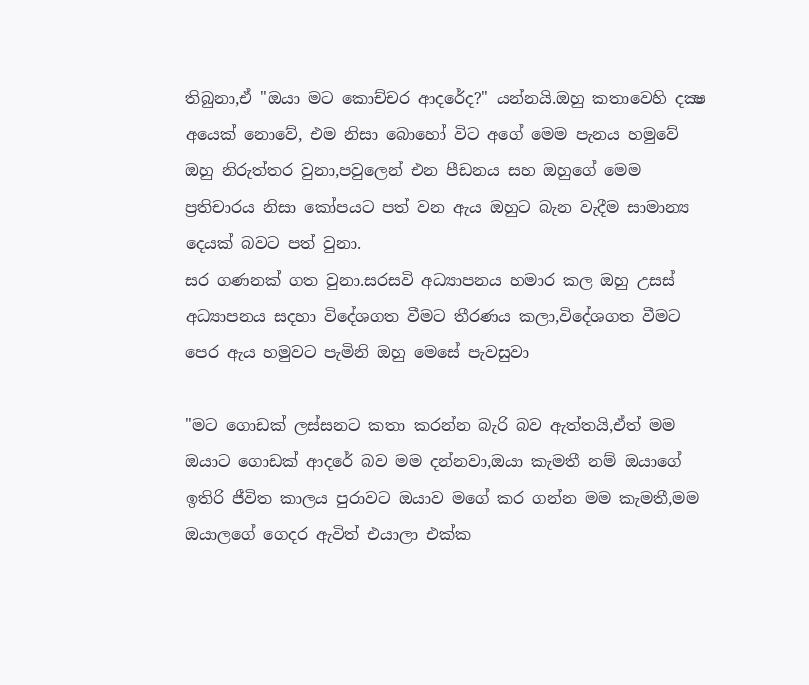තිබුනා,ඒ "ඔයා මට කොච්චර ආදරේද?" යන්නයි.ඔහු කතාවෙහි දක්‍ෂ අයෙක් නොවේ, එම නිසා බොහෝ විට අගේ මෙම පැනය හමුවේ ඔහු නිරුත්තර වුනා,පවුලෙන් එන පීඩනය සහ ඔහුගේ මෙම ප්‍රතිචාරය නිසා කෝපයට පත් වන ඇය ඔහුට බැන වැදීම සාමාන්‍ය දෙයක් බවට පත් වුනා.
සර ගණනක් ගත වුනා.සරසවි අධ්‍යාපනය හමාර කල ඔහු උසස් අධ්‍යාපනය සදහා විදේශගත වීමට තීරණය කලා,විදේශගත වීමට පෙර ඇය හමුවට පැමිනි ඔහු මෙසේ පැවසුවා

"මට ගොඩක් ලස්සනට කතා කරන්න බැරි බව ඇත්තයි,ඒත් මම ඔයාට ගොඩක් ආදරේ බව මම දන්නවා,ඔයා කැමතී නම් ඔයාගේ ඉතිරි ජීවිත කාලය පුරාවට ඔයාව මගේ කර ගන්න මම කැමතී,මම ඔයාලගේ ගෙදර ඇවිත් එයාලා එක්ක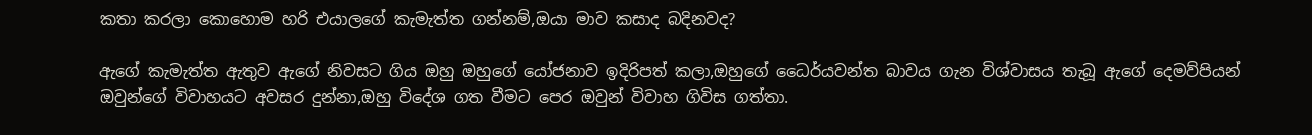කතා කරලා කොහොම හරි එයාලගේ කැමැත්ත ගන්නම්,ඔයා මාව කසාද බදිනවද?

ඇගේ කැමැත්ත ඇතුව ඇගේ නිවසට ගිය ඔහු ඔහුගේ යෝජනාව ඉදිරිපත් කලා,ඔහුගේ ධෛර්යවන්ත බාවය ගැන විශ්වාසය තැබූ ඇගේ දෙමව්පියන් ඔවුන්ගේ විවාහයට අවසර දුන්නා,ඔහු විදේශ ගත වීමට පෙර ඔවුන් විවාහ ගිවිස ගත්තා.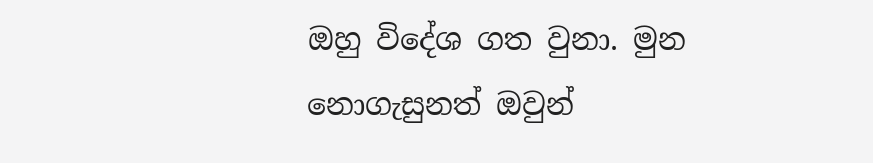ඔහු විදේශ ගත වුනා. මුන නොගැසුනත් ඔවුන්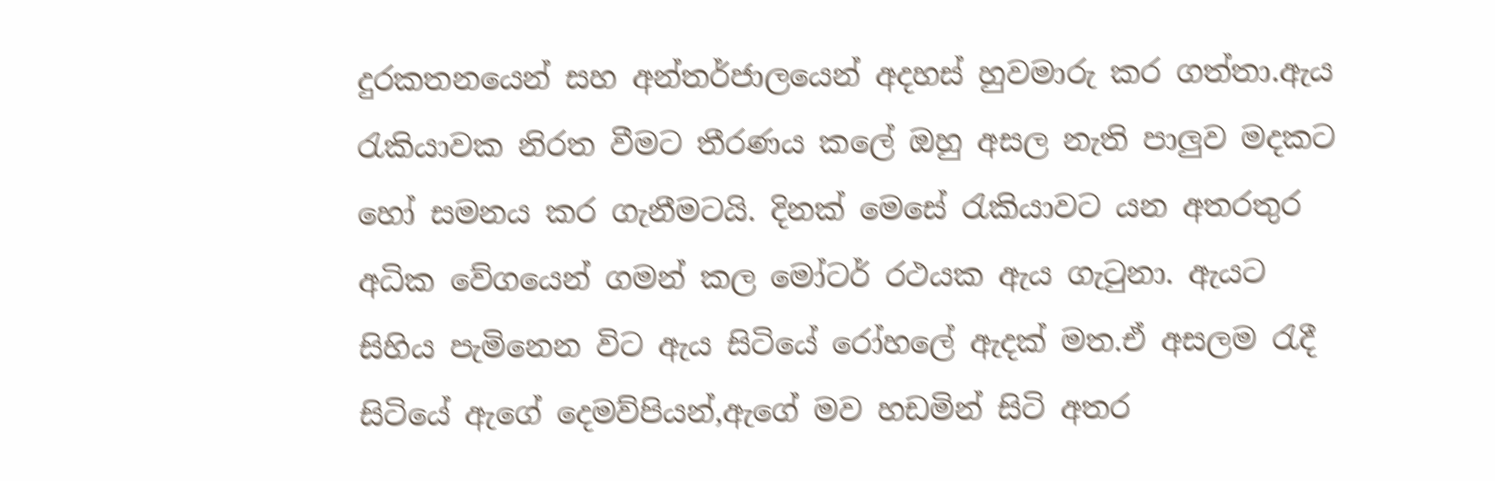දුරකතනයෙන් සහ අන්තර්ජාලයෙන් අදහස් හුවමාරු කර ගත්තා.ඇය රැකියාවක නිරත වීමට තීරණය කලේ ඔහු අසල නැති පාලුව මදකට හෝ සමනය කර ගැනීමටයි. දිනක් මෙසේ රැකියාවට යන අතරතුර අධික වේගයෙන් ගමන් කල මෝටර් රථයක ඇය ගැටුනා. ඇයට සිහිය පැමිනෙන විට ඇය සිටියේ රෝහලේ ඇදක් මත.ඒ අසලම රැදී සිටියේ ඇගේ දෙමව්පියන්,ඇගේ මව හඩමින් සිටි අතර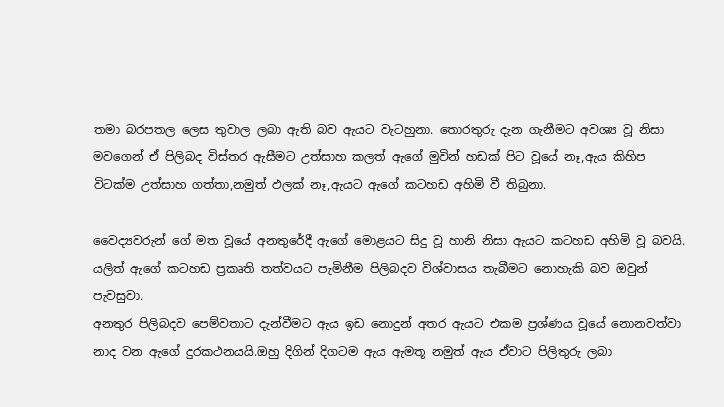තමා බරපතල ලෙස තුවාල ලබා ඇති බව ඇයට වැටහුනා. තොරතුරු දැන ගැනීමට අවශ්‍ය වූ නිසා මවගෙන් ඒ පිලිබද විස්තර ඇසීමට උත්සාහ කලත් ඇගේ මුවින් හඩක් පිට වූයේ නෑ,ඇය කිහිප විටක්ම උත්සාහ ගත්තා,නමුත් ඵලක් නෑ,ඇයට ඇගේ කටහඩ අහිමි වී තිබුනා.

වෛද්‍යවරුන් ගේ මත වූයේ අනතුරේදී ඇගේ මොළයට සිදු වූ හානි නිසා ඇයට කටහඩ අහිමි වූ බවයි. යලිත් ඇගේ කටහඩ ප්‍රකෘති තත්වයට පැමිනීම පිලිබදව විශ්වාසය තැබීමට නොහැකි බව ඔවුන් පැවසුවා.
අනතුර පිලිබදව පෙම්වතාට දැන්වීමට ඇය ඉඩ නොදුන් අතර ඇයට එකම ප්‍රශ්ණය වූයේ නොනවත්වා නාද වන ඇගේ දුරකථනයයි.ඔහු දිගින් දිගටම ඇය ඇමතූ නමුත් ඇය ඒවාට පිලිතුරු ලබා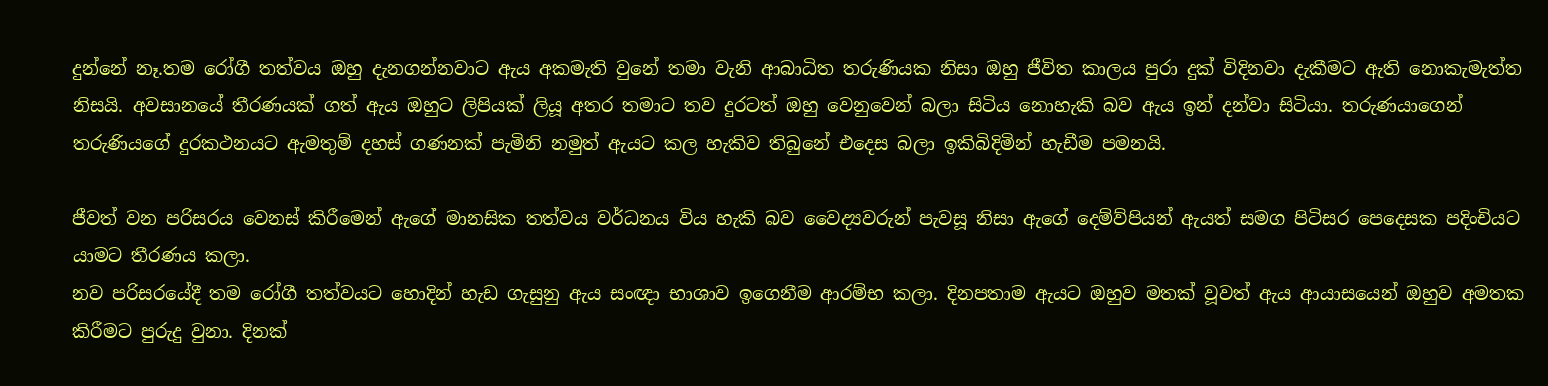දුන්නේ නෑ.තම රෝගී තත්වය ඔහු දැනගන්නවාට ඇය අකමැති වුනේ තමා වැනි ආබාධිත තරුණියක නිසා ඔහු ජීවිත කාලය පුරා දුක් විදිනවා දැකීමට ඇති නොකැමැත්ත නිසයි. අවසානයේ තීරණයක් ගත් ඇය ඔහුට ලිපියක් ලියූ අතර තමාට තව දුරටත් ඔහු වෙනුවෙන් බලා සිටිය නොහැකි බව ඇය ඉන් දන්වා සිටියා. තරුණයාගෙන් තරුණියගේ දුරකථනයට ඇමතුම් දහස් ගණනක් පැමිනි නමුත් ඇයට කල හැකිව තිබුනේ එදෙස බලා ඉකිබිදිමින් හැඩීම පමනයි.

ජීවත් වන පරිසරය වෙනස් කිරීමෙන් ඇගේ මානසික තත්වය වර්ධනය විය හැකි බව වෛද්‍යවරුන් පැවසූ නිසා ඇගේ දෙම්ව්පියන් ඇයත් සමග පිටිසර පෙදෙසක පදිංචියට යාමට තීරණය කලා.
නව පරිසරයේදී තම රෝගී තත්වයට හොදින් හැඩ ගැසුනු ඇය සංඥා භාශාව ඉගෙනීම ආරම්භ කලා. දිනපතාම ඇයට ඔහුව මතක් වූවත් ඇය ආයාසයෙන් ඔහුව අමතක කිරීමට පුරුදු වුනා. දිනක්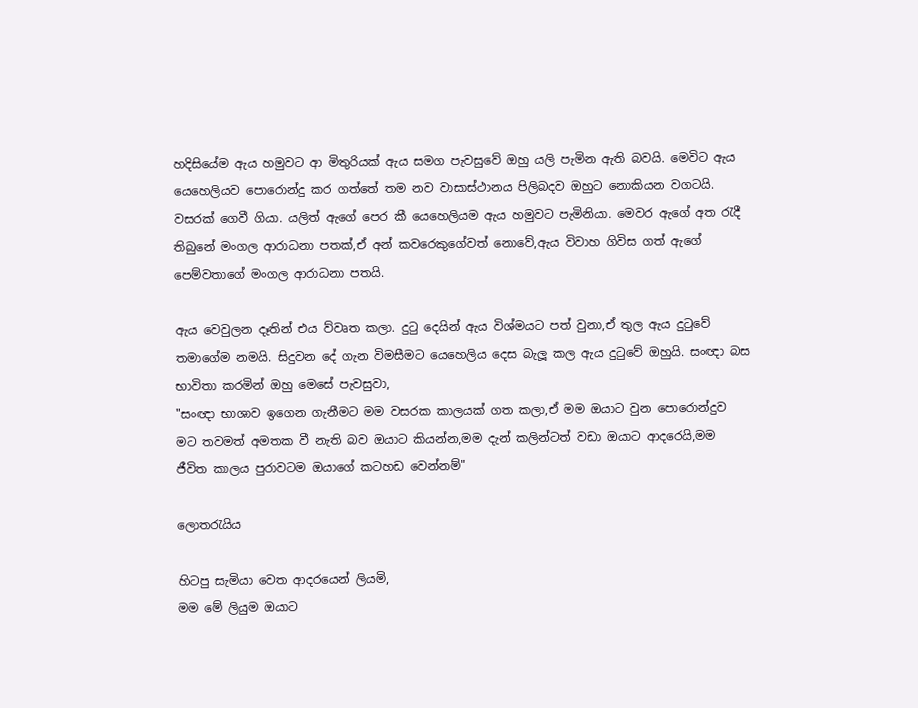හදිසියේම ඇය හමුවට ආ මිතුරියක් ඇය සමග පැවසුවේ ඔහු යලි පැමින ඇති බවයි. මෙවිට ඇය යෙහෙලියව පොරොන්දු කර ගත්තේ තම නව වාසාස්ථානය පිලිබදව ඔහුට නොකියන වගටයි.
වසරක් ගෙවී ගියා. යලිත් ඇගේ පෙර කී යෙහෙලියම ඇය හමුවට පැමිනියා. මෙවර ඇගේ අත රැදී තිබුනේ මංගල ආරාධනා පතක්,ඒ අන් කවරෙකුගේවත් නොවේ,ඇය විවාහ ගිවිස ගත් ඇගේ පෙම්වතාගේ මංගල ආරාධනා පතයි.

ඇය වෙවුලන දෑතින් එය ව්වෘත කලා. දුටු දෙයින් ඇය විශ්මයට පත් වුනා,ඒ තුල ඇය දුටුවේ තමාගේම නමයි. සිදුවන දේ ගැන විමසීමට යෙහෙලිය දෙස බැලූ කල ඇය දුටුවේ ඔහුයි. සංඥා බස භාවිතා කරමින් ඔහු මෙසේ පැවසුවා,
"සංඥා භාශාව ඉගෙන ගැනීමට මම වසරක කාලයක් ගත කලා,ඒ මම ඔයාට වුන පොරොන්දුව මට තවමත් අමතක වී නැති බව ඔයාට කියන්න,මම දැන් කලින්ටත් වඩා ඔයාට ආදරෙයි,මම ජීවිත කාලය පුරාවටම ඔයාගේ කටහඩ වෙන්නම්"

ලොතරැයිය

හිටපු සැමියා වෙත ආදරයෙන් ලියමි,
මම මේ ලියුම ඔයාට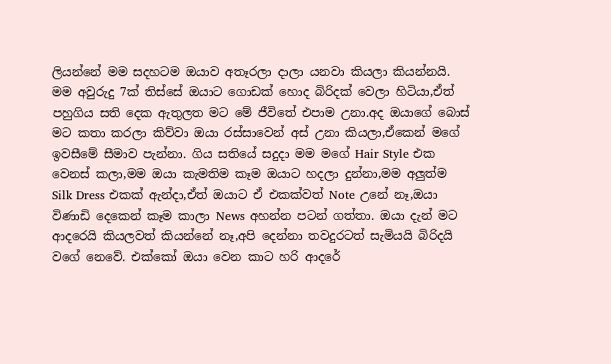ලියන්නේ මම සදහටම ඔයාව අතෑරලා දාලා යනවා කියලා කියන්නයි. මම අවුරුදු 7ක් තිස්සේ ඔයාට ගොඩක් හොද බිරිදක් වෙලා හිටියා,ඒත් පහුගිය සති දෙක ඇතුලත මට මේ ජීවිතේ එපාම උනා.අද ඔයාගේ බොස් මට කතා කරලා කිව්වා ඔයා රස්සාවෙන් අස් උනා කියලා,ඒකෙන් මගේ ඉවසීමේ සීමාව පැන්නා. ගිය සතියේ සදුදා මම මගේ Hair Style එක වෙනස් කලා,මම ඔයා කැමතිම කෑම ඔයාට හදලා දුන්නා,මම අලුත්ම Silk Dress එකක් ඇන්දා,ඒත් ඔයාට ඒ එකක්වත් Note උනේ නෑ,ඔයා විණාඩි දෙකෙන් කෑම කාලා News අහන්න පටන් ගත්තා. ඔයා දැන් මට ආදරෙයි කියලවත් කියන්නේ නෑ,අපි දෙන්නා තවදුරටත් සැමියයි බිරිදයි වගේ නෙවේ. එක්කෝ ඔයා වෙන කාට හරි ආදරේ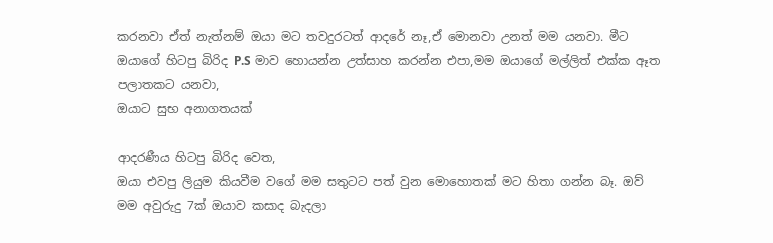කරනවා ඒත් නැත්නම් ඔයා මට තවදුරටත් ආදරේ නෑ,ඒ මොනවා උනත් මම යනවා. මීට ඔයාගේ හිටපු බිරිද P.S මාව හොයන්න උත්සාහ කරන්න එපා,මම ඔයාගේ මල්ලිත් එක්ක ඈත පලාතකට යනවා,
ඔයාට සුභ අනාගතයක්

ආදරණීය හිටපු බිරිද වෙත,
ඔයා එවපු ලියුම කියවීම වගේ මම සතුටට පත් වුන මොහොතක් මට හිතා ගන්න බෑ. ඔව් මම අවුරුදු 7ක් ඔයාව කසාද බැදලා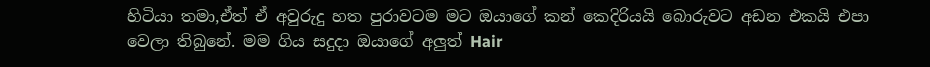හිටියා තමා,ඒත් ඒ අවුරුදු හත පුරාවටම මට ඔයාගේ කන් කෙදිරියයි බොරුවට අඩන එකයි එපා වෙලා තිබුනේ. මම ගිය සදුදා ඔයාගේ අලුත් Hair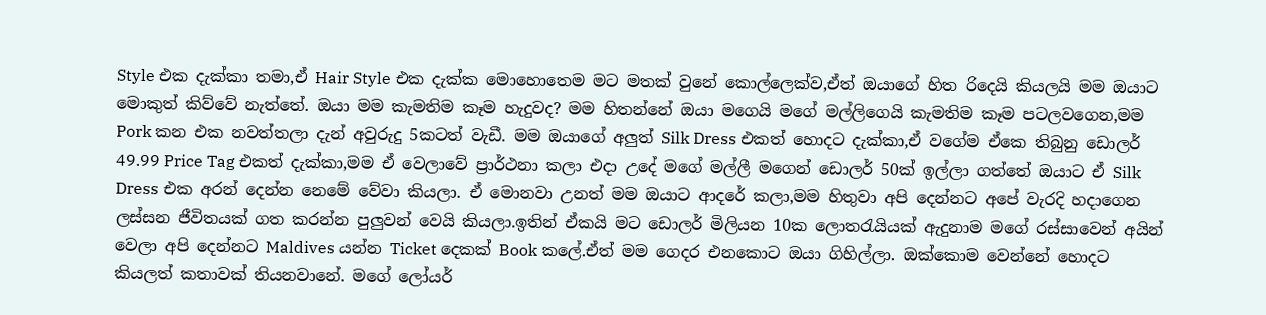Style එක දැක්කා තමා,ඒ Hair Style එක දැක්ක මොහොතෙම මට මතක් වුනේ කොල්ලෙක්ව,ඒත් ඔයාගේ හිත රිදෙයි කියලයි මම ඔයාට මොකුත් කිව්වේ නැත්තේ. ඔයා මම කැමතිම කෑම හැදුවද? මම හිතන්නේ ඔයා මගෙයි මගේ මල්ලිගෙයි කැමතිම කෑම පටලවගෙන,මම Pork කන එක නවත්තලා දැන් අවුරුදු 5කටත් වැඩී. මම ඔයාගේ අලුත් Silk Dress එකත් හොදට දැක්කා,ඒ වගේම ඒකෙ තිබුනු ඩොලර් 49.99 Price Tag එකත් දැක්කා,මම ඒ වෙලාවේ ප්‍රාර්ථනා කලා එදා උදේ මගේ මල්ලී මගෙන් ඩොලර් 50ක් ඉල්ලා ගත්තේ ඔයාට ඒ Silk Dress එක අරන් දෙන්න නෙමේ වේවා කියලා. ඒ මොනවා උනත් මම ඔයාට ආදරේ කලා,මම හිතුවා අපි දෙන්නට අපේ වැරදි හදාගෙන ලස්සන ජීවිතයක් ගත කරන්න පුලුවන් වෙයි කියලා.ඉතින් ඒකයි මට ඩොලර් මිලියන 10ක ලොතරැයියක් ඇදුනාම මගේ රස්සාවෙන් අයින් වෙලා අපි දෙන්නට Maldives යන්න Ticket දෙකක් Book කලේ.ඒත් මම ගෙදර එනකොට ඔයා ගිහිල්ලා. ඔක්කොම වෙන්නේ හොදට කියලත් කතාවක් තියනවානේ. මගේ ලෝයර්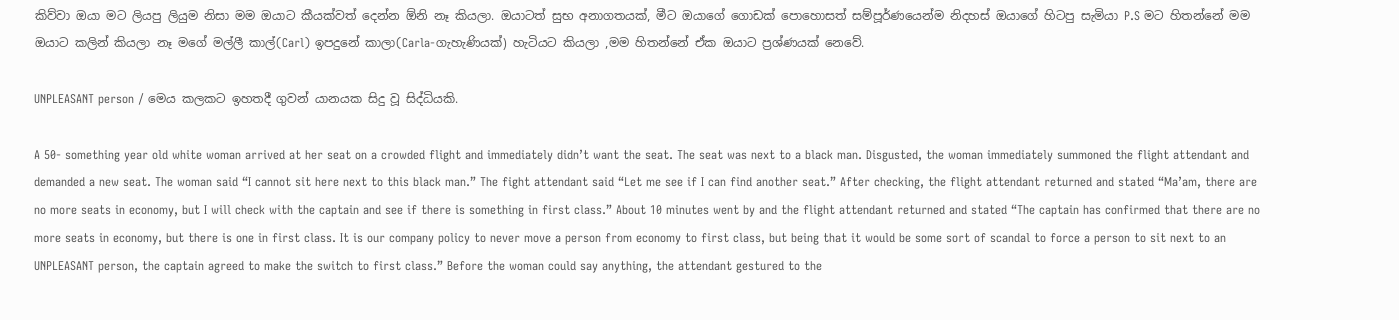කිව්වා ඔයා මට ලියපු ලියුම නිසා මම ඔයාට කීයක්වත් දෙන්න ඕනි නෑ කියලා. ඔයාටත් සුභ අනාගතයක්, මීට ඔයාගේ ගොඩක් පොහොසත් සම්පූර්ණයෙන්ම නිදහස් ඔයාගේ හිටපු සැමියා P.S මට හිතන්නේ මම ඔයාට කලින් කියලා නෑ මගේ මල්ලී කාල්(Carl) ඉපදුනේ කාලා(Carla-ගැහැණියක්) හැටියට කියලා ,මම හිතන්නේ ඒක ඔයාට ප්‍රශ්ණයක් නෙවේ.

UNPLEASANT person / මෙය කලකට ඉහතදී ගුවන් යානයක සිදු වූ සිද්ධියකි.

A 50- something year old white woman arrived at her seat on a crowded flight and immediately didn’t want the seat. The seat was next to a black man. Disgusted, the woman immediately summoned the flight attendant and demanded a new seat. The woman said “I cannot sit here next to this black man.” The fight attendant said “Let me see if I can find another seat.” After checking, the flight attendant returned and stated “Ma’am, there are no more seats in economy, but I will check with the captain and see if there is something in first class.” About 10 minutes went by and the flight attendant returned and stated “The captain has confirmed that there are no more seats in economy, but there is one in first class. It is our company policy to never move a person from economy to first class, but being that it would be some sort of scandal to force a person to sit next to an UNPLEASANT person, the captain agreed to make the switch to first class.” Before the woman could say anything, the attendant gestured to the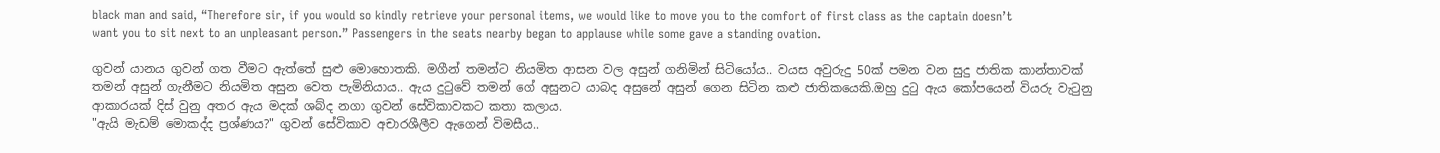black man and said, “Therefore sir, if you would so kindly retrieve your personal items, we would like to move you to the comfort of first class as the captain doesn’t want you to sit next to an unpleasant person.” Passengers in the seats nearby began to applause while some gave a standing ovation.

ගුවන් යානය ගුවන් ගත වීමට ඇත්තේ සුළු මොහොතකි. මගීන් තමන්ට නියමිත ආසන වල අසුන් ගනිමින් සිටියෝය.. වයස අවුරුදු 50ක් පමන වන සුදු ජාතික කාන්තාවක් තමන් අසුන් ගැනීමට නියමිත අසුන වෙත පැමිනියාය.. ඇය දුටුවේ තමන් ගේ අසුනට යාබද අසුනේ අසුන් ගෙන සිටින කළු ජාතිකයෙකි.ඔහු දුටු ඇය කෝපයෙන් වියරු වැටුනු ආකාරයක් දිස් වුනු අතර ඇය මදක් ශබ්ද නගා ගුවන් සේවිකාවකට කතා කලාය.
"ඇයි මැඩම් මොකද්ද ප්‍රශ්ණය?" ගුවන් සේවිකාව අචාරශීලීව ඇගෙන් විමසීය..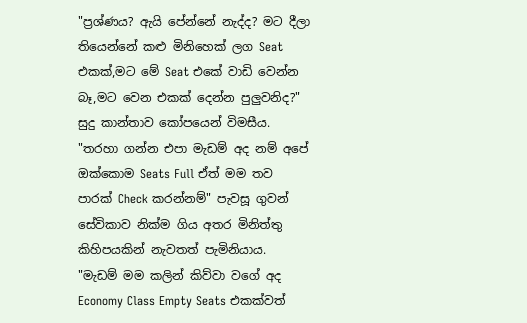"ප්‍රශ්ණය? ඇයි පේන්නේ නැද්ද? මට දීලා තියෙන්නේ කළු මිනිහෙක් ලග Seat එකක්,මට මේ Seat එකේ වාඩි වෙන්න බෑ,මට වෙන එකක් දෙන්න පුලුවනිද?" සුදු කාන්තාව කෝපයෙන් විමසීය.
"තරහා ගන්න එපා මැඩම් අද නම් අපේ ඔක්කොම Seats Full ඒත් මම තව පාරක් Check කරන්නම්" පැවසූ ගුවන් සේවිකාව නික්ම ගිය අතර මිනිත්තු කිහිපයකින් නැවතත් පැමිනියාය.
"මැඩම් මම කලින් කිව්වා වගේ අද Economy Class Empty Seats එකක්වත්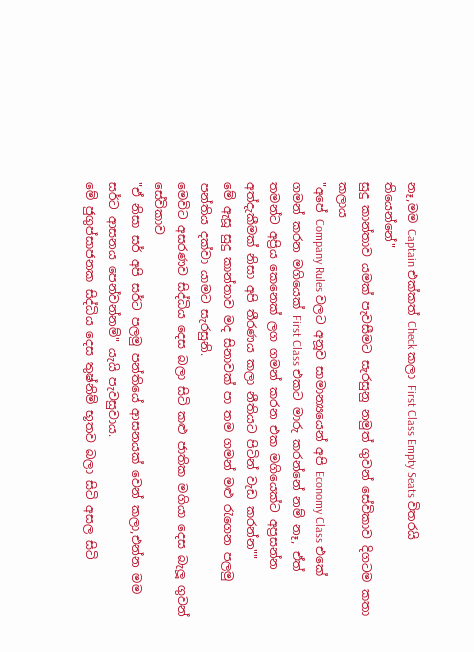නෑ,මම Captain එක්කත් Check කලා First Class Empty Seats විතරයි තියෙන්නේ"
සුදු කාන්තාව යමක් පැවසීමට සැරසුනු නමුත් ගුවන් සේවිකාව දිගටම කතා කලාය
"අපේ Company Rules වලට අනූව සාමාන්‍යයෙන් අපි Economy Class එකේ ගමන් කරන මගියෙක් First Class එකට මාරු කරන්නේ නම් නෑ, ඒත් තමන්ට අප්‍රිය කෙනෙක් ලග ගමන් කරන එක මගියෙක්ට අප්‍රසන්න අත්දැකීමක් නිසා අපි තීරණය කලා නීතියට පිටින් වැඩ කරන්න""
මේ ඇසූ සුදු කාන්තාව මද සිනාවක් පා තම ගමන් මළු රැගෙන පලමු පන්තිය දක්වා යාමට සැරසුනි.
මෙවිට අසරණව සිද්ධිය දෙස බලා සිටි කළු ජාතික මගියා දෙස බැලූ ගුවන් සේවිකාව
"ඒ නිසා සර් අපි සර්ට පලමු පන්තියේ ආසනයක් වෙන් කලා,එන්න මම සර්ට ආසනය පෙන්වන්නම්" යැයි පැවසුවාය.
මේ ජුගුප්සාජනක සිද්ධිය දෙස තුෂ්නිම් භූතව බලා සිටි අසල සිටි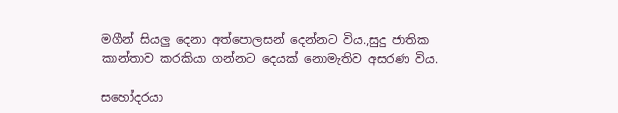මගීන් සියලු දෙනා අත්පොලසන් දෙන්නට විය.,සුදු ජාතික කාන්තාව කරකියා ගන්නට දෙයක් නොමැතිව අසරණ විය.

සහෝදරයා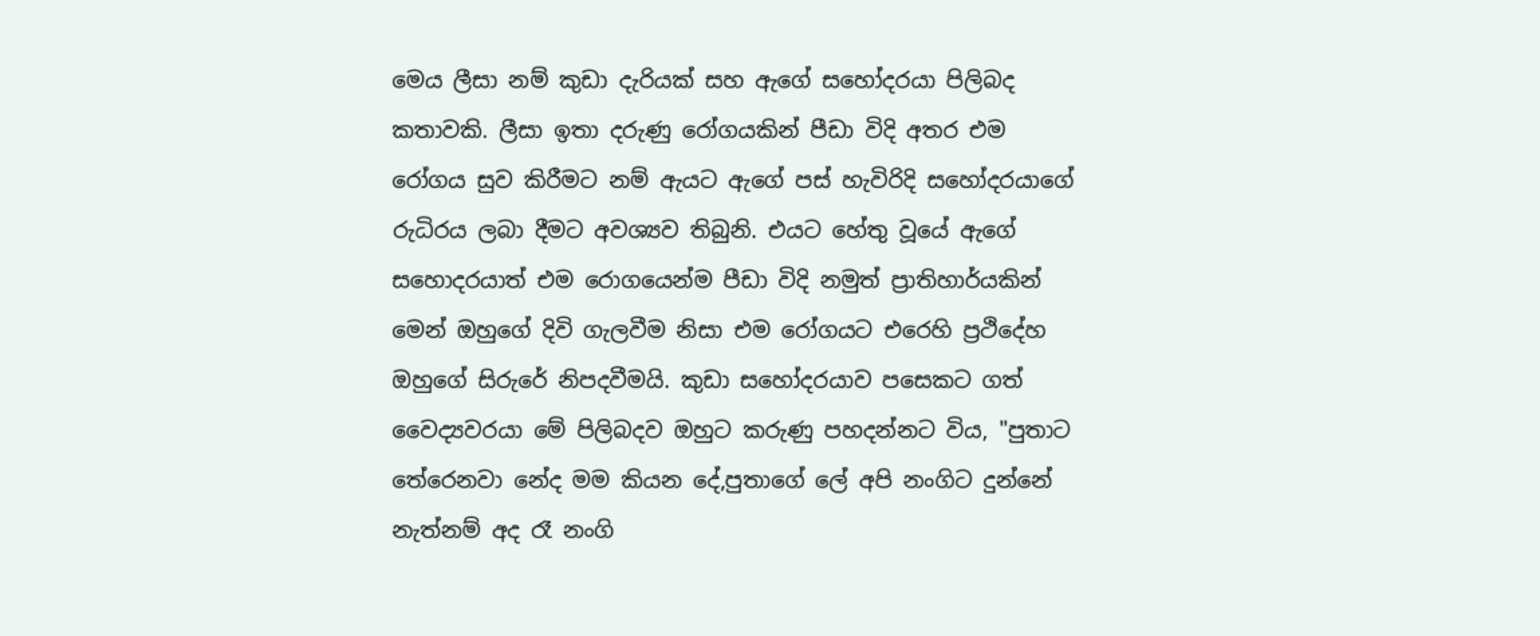මෙය ලීසා නම් කුඩා දැරියක් සහ ඇගේ සහෝදරයා පිලිබද කතාවකි. ලීසා ඉතා දරුණු රෝගයකින් පීඩා විදි අතර එම රෝගය සුව කිරීමට නම් ඇයට ඇගේ පස් හැවිරිදි සහෝදරයාගේ රුධිරය ලබා දීමට අවශ්‍යව තිබුනි. එයට හේතු වූයේ ඇගේ සහොදරයාත් එම රොගයෙන්ම පීඩා විදි නමුත් ප්‍රාතිහාර්යකින් මෙන් ඔහුගේ දිවි ගැලවීම නිසා එම රෝගයට එරෙහි ප්‍රථිදේහ ඔහුගේ සිරුරේ නිපදවීමයි. කුඩා සහෝදරයාව පසෙකට ගත් වෛද්‍යවරයා මේ පිලිබදව ඔහුට කරුණු පහදන්නට විය, "පුතාට තේරෙනවා නේද මම කියන දේ,පුතාගේ ලේ අපි නංගිට දුන්නේ නැත්නම් අද රෑ නංගි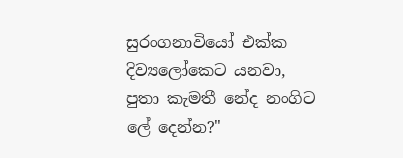සුරංගනාවියෝ එක්ක දිව්‍යලෝකෙට යනවා, පුතා කැමතී නේද නංගිට ලේ දෙන්න?"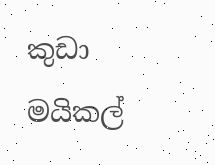කුඩා මයිකල්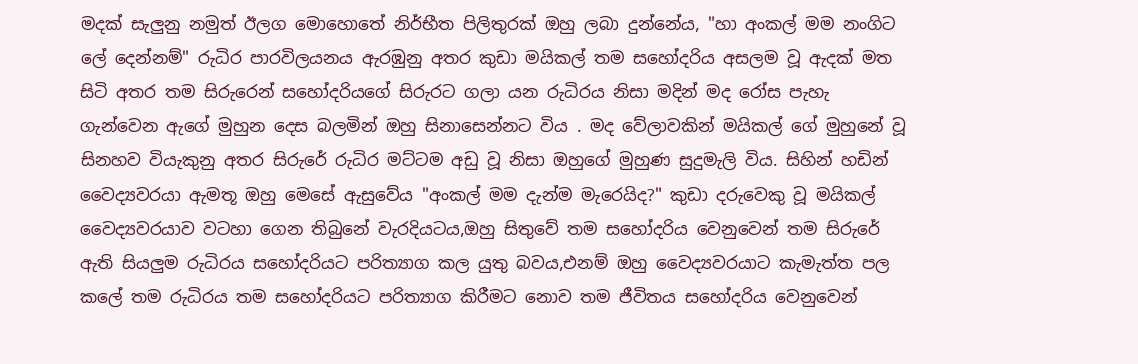මදක් සැලුනු නමුත් ඊලග මොහොතේ නිර්භීත පිලිතුරක් ඔහු ලබා දුන්නේය, "හා අංකල් මම නංගිට ලේ දෙන්නම්" රුධිර පාරවිලයනය ඇරඹුනු අතර කුඩා මයිකල් තම සහෝදරිය අසලම වූ ඇදක් මත සිටි අතර තම සිරුරෙන් සහෝදරියගේ සිරුරට ගලා යන රුධිරය නිසා මදින් මද රෝස පැහැ ගැන්වෙන ඇගේ මුහුන දෙස බලමින් ඔහු සිනාසෙන්නට විය . මද වේලාවකින් මයිකල් ගේ මුහුනේ වූ සිනහව වියැකුනු අතර සිරුරේ රුධිර මට්ටම අඩු වූ නිසා ඔහුගේ මුහුණ සුදුමැලි විය. සිහින් හඩින් වෛද්‍යවරයා ඇමතූ ඔහු මෙසේ ඇසුවේය "අංකල් මම දැන්ම මැරෙයිද?" කුඩා දරුවෙකු වූ මයිකල් වෛද්‍යවරයාව වටහා ගෙන තිබුනේ වැරදියටය,ඔහු සිතුවේ තම සහෝදරිය වෙනුවෙන් තම සිරුරේ ඇති සියලුම රුධිරය සහෝදරියට පරිත්‍යාග කල යුතු බවය,එනම් ඔහු වෛද්‍යවරයාට කැමැත්ත පල කලේ තම රුධිරය තම සහෝදරියට පරිත්‍යාග කිරීමට නොව තම ජීවිතය සහෝදරිය වෙනුවෙන්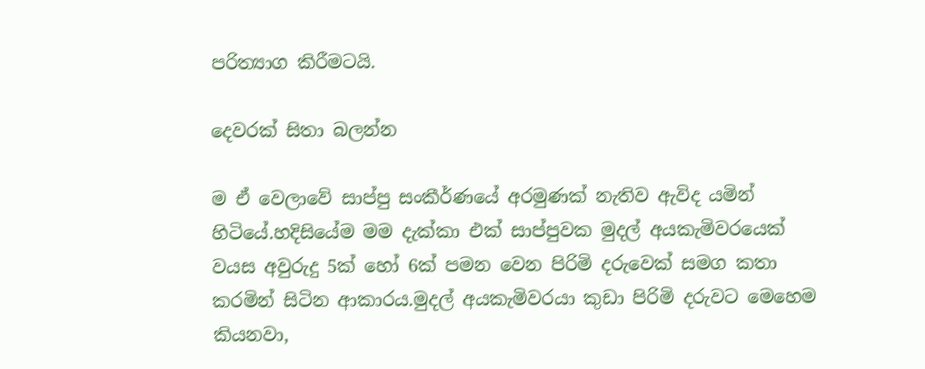පරිත්‍යාග කිරීමටයි.

දෙවරක් සිතා බලන්න

ම ඒ වෙලාවේ සාප්පු සංකීර්ණයේ අරමුණක් නැතිව ඇවිද යමින් හිටියේ.හදිසියේම මම දැක්කා එක් සාප්පුවක මුදල් අයකැමිවරයෙක් වයස අවුරුදු 5ක් හෝ 6ක් පමන වෙන පිරිමි දරුවෙක් සමග කතා කරමින් සිටින ආකාරය.මුදල් අයකැමිවරයා කුඩා පිරිමි දරුවට මෙහෙම කියනවා,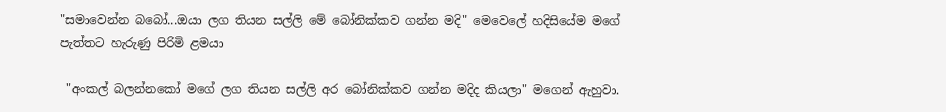"සමාවෙන්න බබෝ...ඔයා ලග තියන සල්ලි මේ බෝනික්කව ගන්න මදි" මෙවෙලේ හදිසියේම මගේ පැත්තට හැරුණු පිරිමි ළමයා

 "අංකල් බලන්නකෝ මගේ ලග තියන සල්ලි අර බෝනික්කව ගන්න මදිද කියලා" මගෙන් ඇහුවා.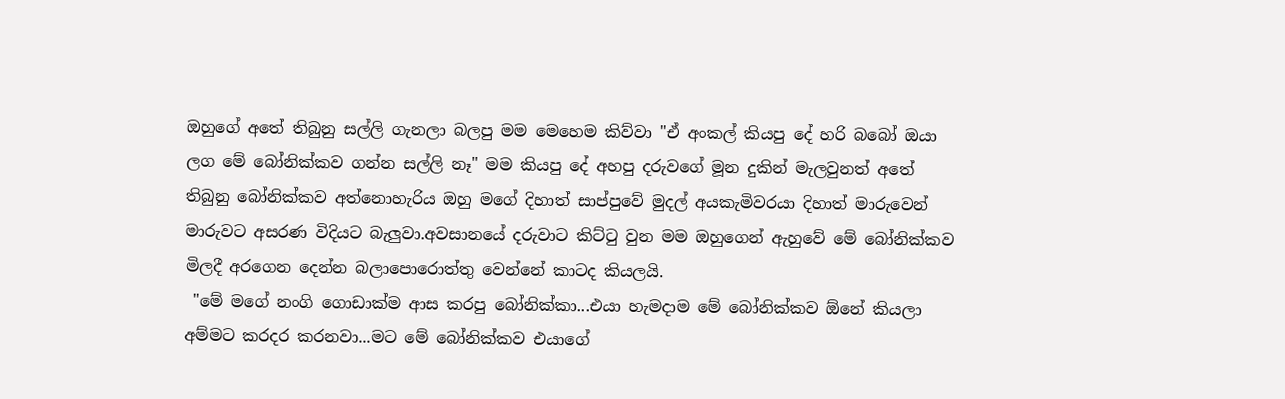ඔහුගේ අතේ තිබුනු සල්ලි ගැනලා බලපු මම මෙහෙම කිව්වා "ඒ අංකල් කියපු දේ හරි බබෝ ඔයා ලග මේ බෝනික්කව ගන්න සල්ලි නෑ" මම කියපු දේ අහපු දරුවගේ මූන දුකින් මැලවුනත් අතේ තිබුනු බෝනික්කව අත්නොහැරිය ඔහු මගේ දිහාත් සාප්පුවේ මුදල් අයකැමිවරයා දිහාත් මාරුවෙන් මාරුවට අසරණ විදියට බැලුවා.අවසානයේ දරුවාට කිට්ටු වුන මම ඔහුගෙන් ඇහුවේ මේ බෝනික්කව මිලදී අරගෙන දෙන්න බලාපොරොත්තු වෙන්නේ කාටද කියලයි.
 "මේ මගේ නංගි ගොඩාක්ම ආස කරපු බෝනික්කා...එයා හැමදාම මේ බෝනික්කව ඕනේ කියලා අම්මට කරදර කරනවා...මට මේ බෝනික්කව එයාගේ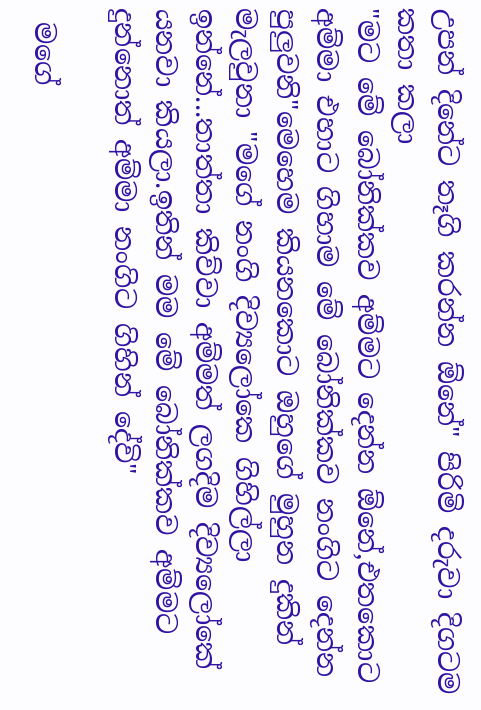උපන් දිනේට තෑගි කරන්න ඕනේ" පිරිමි දරුවා දිගටම කතා කලා
"මට මේ බෝනික්කව අම්මට දෙන්න ඕනේ,එතකොට අම්මා එහාට ගිහාම මේ බෝනික්කව නංගිට දෙන්න පුලුවනි"මෙහෙම කියනකොට ඔහුගේ මුහුන දුකින් මැලවුනා "මගේ නංගි දිව්‍යලෝකෙ ගිහිල්ලා ඉන්නේ...තාත්තා කිව්වා අම්මත් ලගදිම දිව්‍යලෝකේ යනවා කියලා.ඉතින් මම මේ බෝනික්කව අම්මට දුන්නොත් අම්මා නංගිට ගිහින් දේවි"

 මගේ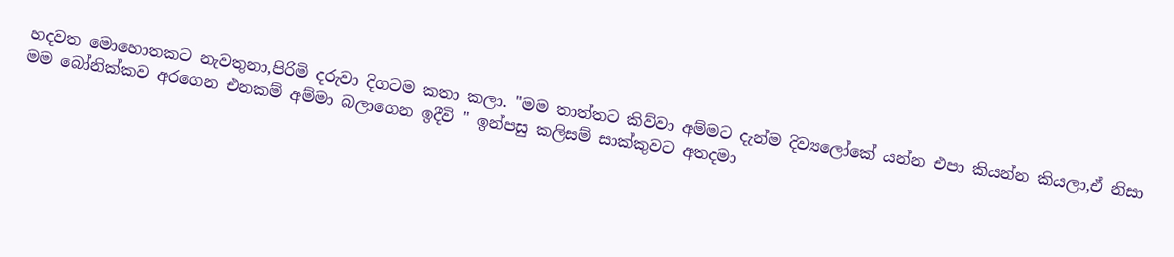හදවත මොහොතකට නැවතුනා,පිරිමි දරුවා දිගටම කතා කලා. "මම තාත්තට කිව්වා අම්මට දැන්ම දිව්‍යලෝකේ යන්න එපා කියන්න කියලා,ඒ නිසා මම බෝනික්කව අරගෙන එනකම් අම්මා බලාගෙන ඉදීවි " ඉන්පසු කලිසම් සාක්කුවට අතදමා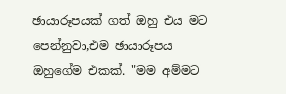ඡායාරූපයක් ගත් ඔහු එය මට පෙන්නුවා,එම ඡායාරූපය ඔහුගේම එකක්. "මම අම්මට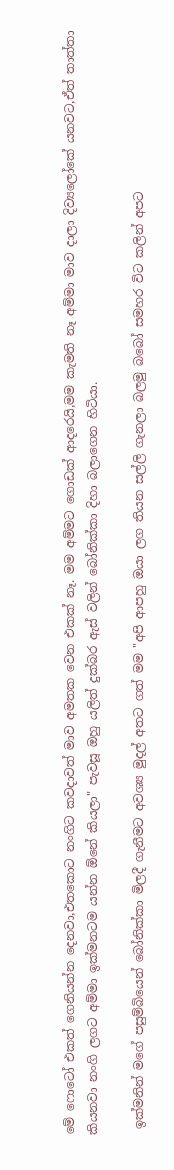මේ ෆොටෝ එකත් ගෙනියන්න දෙනවා,එතකොට නංගිට කවදාවත් මාව අමතක වෙන එකක් නෑ. මම අම්මට ගොඩක් ආදරෙයි,මම කැමති නෑ අම්මා මාව දාලා දිව්‍යලෝකේ යනවට,ඒත් තාත්තා කියනවා නංගි ලගට අම්මා ඉක්මනටම යන්න ඕනේ කියලා" පැවසූ ඔහු යලිත් දුක්බර ඇස් වලින් බෝනික්කා දිහා බලාගෙන හිටියා.

 ඉක්මනින් මගේ පසුම්බියෙන් බෝනික්කා මිලදී ගැනීමට අවශ්‍ය මුදල් අතට ගත් මම "අපි ආපහු ඔයා ලග තියන සල්ලි ගැනලා බලමු බබෝ සමහර විට කලින් අපට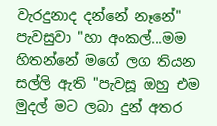වැරදුනාද දන්නේ නෑනේ" පැවසුවා "හා අංකල්...මම හිතන්නේ මගේ ලග තියන සල්ලි ඇති "පැවසූ ඔහු එම මුදල් මට ලබා දුන් අතර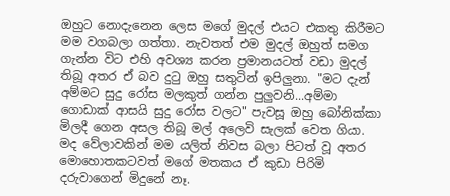ඔහුට නොදැනෙන ලෙස මගේ මුදල් එයට එකතු කිරීමට මම වගබලා ගත්තා. නැවතත් එම මුදල් ඔහුත් සමග ගැන්න විට එහි අවශ්‍ය කරන ප්‍රමානයටත් වඩා මුදල් තිබූ අතර ඒ බව දුටු ඔහු සතුටින් ඉපිලුනා. "මට දැන් අම්මට සුදු රෝස මලකුත් ගන්න පුලුවනි...අම්මා ගොඩාක් ආසයි සුදු රෝස වලට" පැවසූ ඔහු බෝනික්කා මිලදී ගෙන අසල තිබූ මල් අලෙවි සැලක් වෙත ගියා. මද වේලාවකින් මම යලිත් නිවස බලා පිටත් වූ අතර මොහොතකටවත් මගේ මතකය ඒ කුඩා පිරිමි දරුවාගෙන් මිදුනේ නෑ.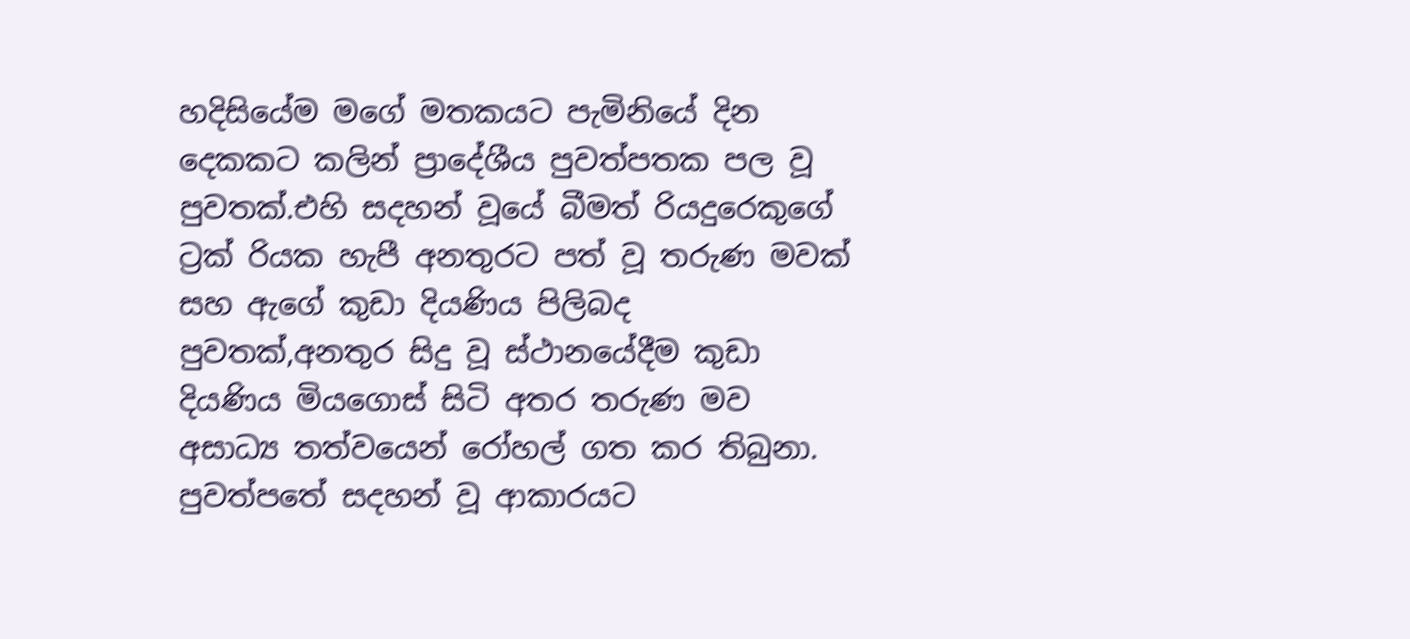හදිසියේම මගේ මතකයට පැමිනියේ දින දෙකකට කලින් ප්‍රාදේශීය පුවත්පතක පල වූ පුවතක්.එහි සදහන් වූයේ බීමත් රියදුරෙකුගේ ට්‍රක් රියක හැපී අනතුරට පත් වූ තරුණ මවක් සහ ඇගේ කුඩා දියණිය පිලිබද පුවතක්,අනතුර සිදු වූ ස්ථානයේදීම කුඩා දියණිය මියගොස් සිටි අතර තරුණ මව අසාධ්‍ය තත්වයෙන් රෝහල් ගත කර තිබුනා. පුවත්පතේ සදහන් වූ ආකාරයට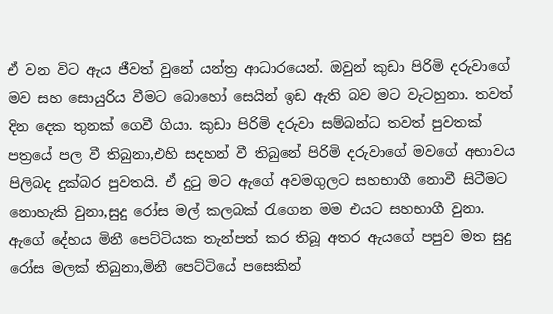ඒ වන විට ඇය ජීවත් වුනේ යන්ත්‍ර ආධාරයෙන්. ඔවුන් කුඩා පිරිමි දරුවාගේ මව සහ සොයුරිය වීමට බොහෝ සෙයින් ඉඩ ඇති බව මට වැටහුනා. තවත් දින දෙක තුනක් ගෙවී ගියා. කුඩා පිරිමි දරුවා සම්බන්ධ තවත් පුවතක් පත්‍රයේ පල වී තිබුනා,එහි සදහන් වී තිබුනේ පිරිමි දරුවාගේ මවගේ අභාවය පිලිබද දුක්බර පුවතයි. ඒ දුටු මට ඇගේ අවමගුලට සහභාගී නොවී සිටීමට නොහැකි වුනා,සුදු රෝස මල් කලබක් රැගෙන මම එයට සහභාගී වුනා. ඇගේ දේහය මිනී පෙට්ටියක තැන්පත් කර තිබූ අතර ඇයගේ පපුව මත සුදු රෝස මලක් තිබුනා,මිනී පෙට්ටියේ පසෙකින්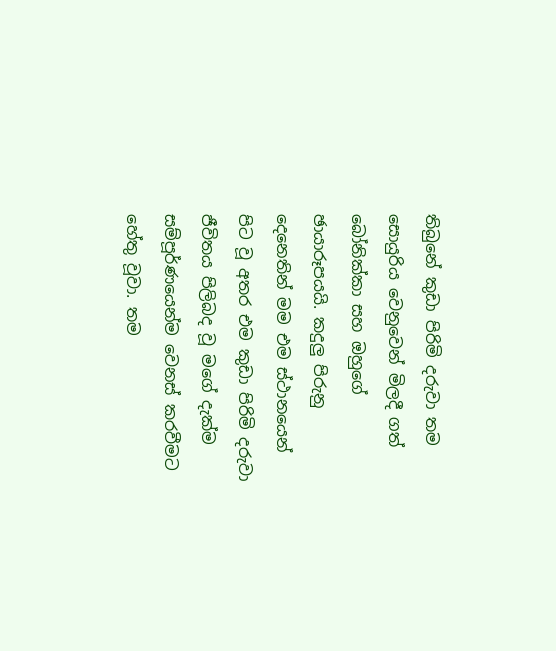තිබුනේ කුඩා පිරිමි දරුවා තම සොයුරිය වෙනුවෙන් මිලදී ගත් බෝනික්කා සහ ඔහුගේ ඡායාරූපයයි. කදුලු පිරුනු දෙනෙතින් මම එම ස්ථානයෙන් පිට වූ අතර එම කුඩා පිරිමි දරුවා ජීවිතය පිලිබද වූ මගේ දැක්ම සම්පූර්ණයෙන්ම වෙනස් කරවීමට හේතු වූවා. තම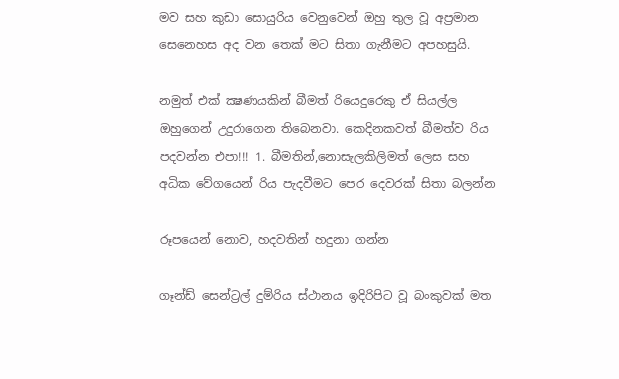මව සහ කුඩා සොයුරිය වෙනුවෙන් ඔහු තුල වූ අප්‍රමාන සෙනෙහස අද වන තෙක් මට සිතා ගැනීමට අපහසුයි.

නමුත් එක් ක්‍ෂණයකින් බීමත් රියෙදුරෙකු ඒ සියල්ල ඔහුගෙන් උදුරාගෙන තිබෙනවා. කෙදිනකවත් බීමත්ව රිය පදවන්න එපා!!! 1. බීමතින්,නොසැලකිලිමත් ලෙස සහ අධික වේගයෙන් රිය පැදවීමට පෙර දෙවරක් සිතා බලන්න

රූපයෙන් නොව, හදවතින් හදුනා ගන්න

ගෑන්ඩ් සෙන්ට්‍රල් දුම්රිය ස්ථානය ඉදිරිපිට වූ බංකුවක් මත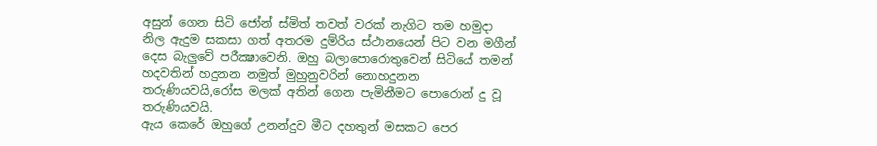අසුන් ගෙන සිටි ජෝන් ස්මිත් තවත් වරක් නැගිට තම හමුදා නිල ඇදුම සකසා ගත් අතරම දුම්රිය ස්ථානයෙන් පිට වන මගීන් දෙස බැලුවේ පරීක්‍ෂාවෙනි. ඔහු බලාපොරොතුවෙන් සිටියේ තමන් හදවතින් හදුනන නමුත් මුහුනුවරින් නොහදුනන තරුණියවයි,රෝස මලක් අතින් ගෙන පැමිනීමට පොරොන් දු වූ තරුණියවයි.
ඇය කෙරේ ඔහුගේ උනන්දුව මීට දහතුන් මසකට පෙර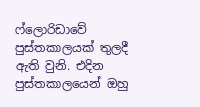ෆ්ලොරිඩාවේ පුස්තකාලයක් තුලදී ඇති වුනි. එදින පුස්තකාලයෙන් ඔහු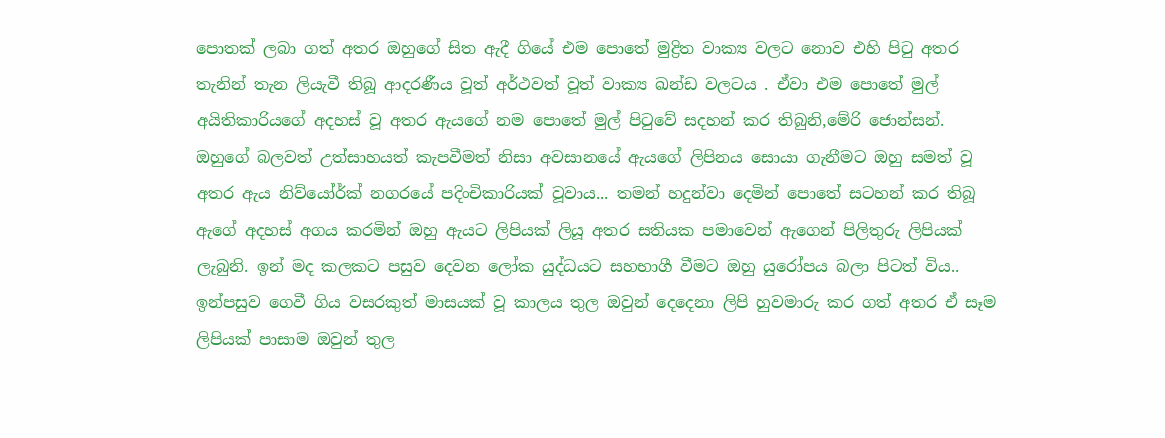පොතක් ලබා ගත් අතර ඔහුගේ සිත ඇදී ගියේ එම පොතේ මුද්‍රිත වාක්‍ය වලට නොව එහි පිටු අතර තැනින් තැන ලියැවී තිබූ ආදරණීය වූත් අර්ථවත් වූත් වාක්‍ය ඛන්ඩ වලටය . ඒවා එම පොතේ මුල් අයිතිකාරියගේ අදහස් වූ අතර ඇයගේ නම පොතේ මුල් පිටුවේ සදහන් කර තිබුනි,මේරි ජොන්සන්.
ඔහුගේ බලවත් උත්සාහයත් කැපවීමත් නිසා අවසානයේ ඇයගේ ලිපිනය සොයා ගැනීමට ඔහු සමත් වූ අතර ඇය නිව්යෝර්ක් නගරයේ පදිංචිකාරියක් වූවාය... තමන් හදුන්වා දෙමින් පොතේ සටහන් කර තිබූ ඇගේ අදහස් අගය කරමින් ඔහු ඇයට ලිපියක් ලියූ අතර සතියක පමාවෙන් ඇගෙන් පිලිතුරු ලිපියක් ලැබුනි. ඉන් මද කලකට පසුව දෙවන ලෝක යුද්ධයට සහභාගී වීමට ඔහු යුරෝපය බලා පිටත් විය.. ඉන්පසුව ගෙවී ගිය වසරකුත් මාසයක් වූ කාලය තුල ඔවුන් දෙදෙනා ලිපි හුවමාරු කර ගත් අතර ඒ සෑම ලිපියක් පාසාම ඔවුන් තුල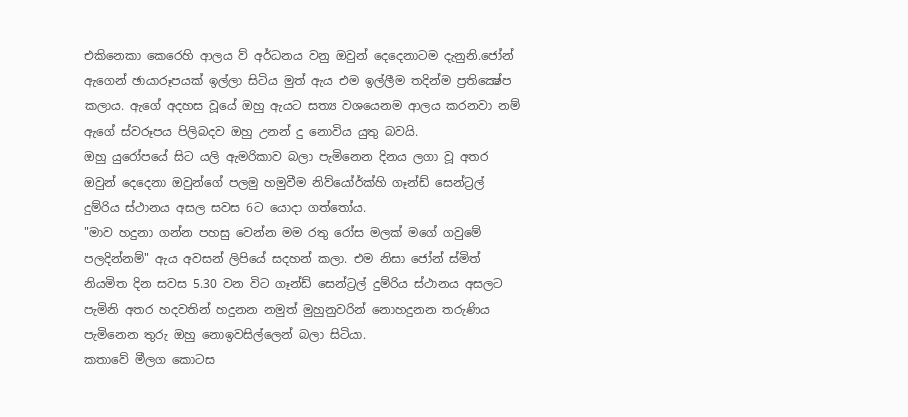එකිනෙකා කෙරෙහි ආලය ව් අර්ධනය වනු ඔවුන් දෙදෙනාටම දැනුනි.ජෝන් ඇගෙන් ඡායාරූපයක් ඉල්ලා සිටිය මුත් ඇය එම ඉල්ලීම තදින්ම ප්‍රතික්‍ෂේප කලාය. ඇගේ අදහස වූයේ ඔහු ඇයට සත්‍ය වශයෙනම ආලය කරනවා නම් ඇගේ ස්වරූපය පිලිබදව ඔහු උනන් දු නොවිය යුතු බවයි.
ඔහු යුරෝපයේ සිට යලි ඇමරිකාව බලා පැමිනෙන දිනය ලගා වූ අතර ඔවුන් දෙදෙනා ඔවුන්ගේ පලමු හමුවීම නිව්යෝර්ක්හි ගෑන්ඩ් සෙන්ට්‍රල් දුම්රිය ස්ථානය අසල සවස 6ට යොදා ගත්තෝය.
"මාව හදුනා ගන්න පහසු වෙන්න මම රතු රෝස මලක් මගේ ගවුමේ පලදින්නම්" ඇය අවසන් ලිපියේ සදහන් කලා. එම නිසා ජෝන් ස්මිත් නියමිත දින සවස 5.30 වන විට ගෑන්ඩ් සෙන්ට්‍රල් දුම්රිය ස්ථානය අසලට පැමිනි අතර හදවතින් හදුනන නමුත් මුහුනුවරින් නොහදුනන තරුණිය පැමිනෙන තුරු ඔහු නොඉවසිල්ලෙන් බලා සිටියා.
කතාවේ මීලග කොටස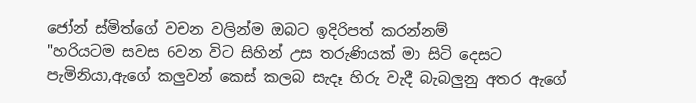ජෝන් ස්මිත්ගේ වචන වලින්ම ඔබට ඉදිරිපත් කරන්නම්
"හරියටම සවස 6වන විට සිහින් උස තරුණියක් මා සිටි දෙසට පැමිනියා,ඇගේ කලුවන් කෙස් කලබ සැදෑ හිරු වැදී බැබලුනු අතර ඇගේ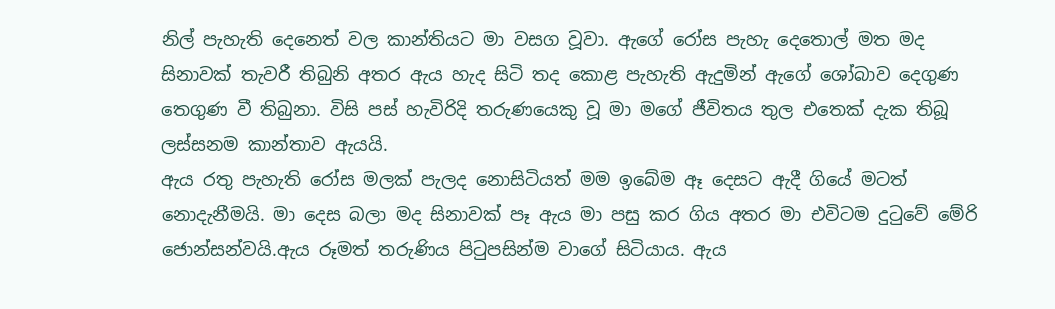නිල් පැහැති දෙනෙත් වල කාන්තියට මා වසග වූවා. ඇගේ රෝස පැහැ දෙතොල් මත මද සිනාවක් තැවරී තිබුනි අතර ඇය හැද සිටි තද කොළ පැහැති ඇදුමින් ඇගේ ශෝබාව දෙගුණ තෙගුණ වී තිබුනා. විසි පස් හැවිරිදි තරුණයෙකු වූ මා මගේ ජීවිතය තුල එතෙක් දැක තිබූ ලස්සනම කාන්තාව ඇයයි.
ඇය රතු පැහැති රෝස මලක් පැලද නොසිටියත් මම ඉබේම ඈ දෙසට ඇදී ගියේ මටත් නොදැනීමයි. මා දෙස බලා මද සිනාවක් පෑ ඇය මා පසු කර ගිය අතර මා එවිටම දුටුවේ මේරි ජොන්සන්වයි.ඇය රූමත් තරුණිය පිටුපසින්ම වාගේ සිටියාය. ඇය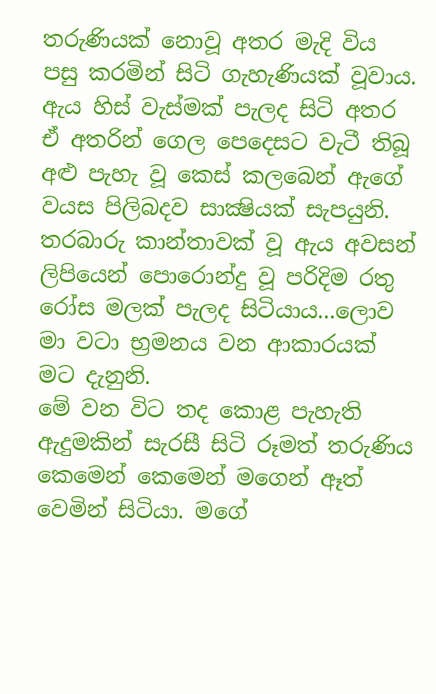තරුණියක් නොවූ අතර මැදි විය පසු කරමින් සිටි ගැහැණියක් වූවාය. ඇය හිස් වැස්මක් පැලද සිටි අතර ඒ අතරින් ගෙල පෙදෙසට වැටී තිබූ අළු පැහැ වූ කෙස් කලබෙන් ඇගේ වයස පිලිබදව සාක්‍ෂියක් සැපයුනි. තරබාරු කාන්තාවක් වූ ඇය අවසන් ලිපියෙන් පොරොන්දු වූ පරිදිම රතු රෝස මලක් පැලද සිටියාය...ලොව මා වටා භ්‍රමනය වන ආකාරයක් මට දැනුනි.
මේ වන විට තද කොළ පැහැති ඇදුමකින් සැරසී සිටි රූමත් තරුණිය කෙමෙන් කෙමෙන් මගෙන් ඈත් වෙමින් සිටියා. මගේ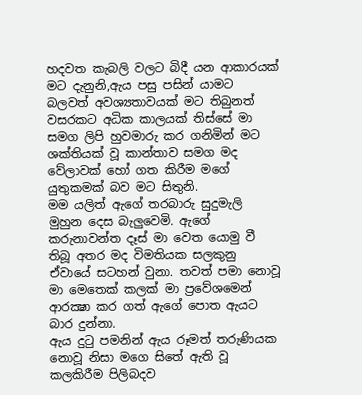හදවත කැබලි වලට බිදී යන ආකාරයක් මට දැනුනි,ඇය පසු පසින් යාමට බලවත් අවශ්‍යතාවයක් මට තිබුනත් වසරකට අධික කාලයක් තිස්සේ මා සමග ලිපි හුවමාරු කර ගනිමින් මට ශක්තියක් වූ කාන්තාව සමග මද වේලාවක් හෝ ගත කිරීම මගේ යුතුකමක් බව මට සිතුනි.
මම යලිත් ඇගේ තරබාරු සුදුමැලි මුහුන දෙස බැලුවෙමි. ඇගේ කරුනාවන්ත දෑස් මා වෙත යොමු වී තිබූ අතර මද විමතියක සලකුනු ඒවායේ සටහන් වුනා. තවත් පමා නොවූ මා මෙතෙක් කලක් මා ප්‍රවේශමෙන් ආරක්‍ෂා කර ගත් ඇගේ පොත ඇයට බාර දුන්නා.
ඇය දුටු පමනින් ඇය රූමත් තරුණියක නොවූ නිසා මගෙ සිතේ ඇති වූ කලකිරීම පිලිබදව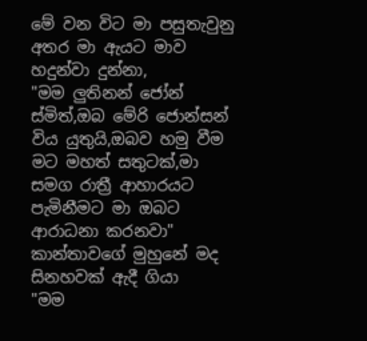මේ වන විට මා පසුතැවුනු අතර මා ඇයට මාව හදුන්වා දුන්නා,
"මම ලුතිනන් ජෝන් ස්මිත්,ඔබ මේරි ජොන්සන් විය යුතුයි,ඔබව හමු වීම මට මහත් සතුටක්,මා සමග රාත්‍රී ආහාරයට පැමිනීමට මා ඔබට ආරාධනා කරනවා"
කාන්තාවගේ මුහුනේ මද සිනහවක් ඇදී ගියා
"මම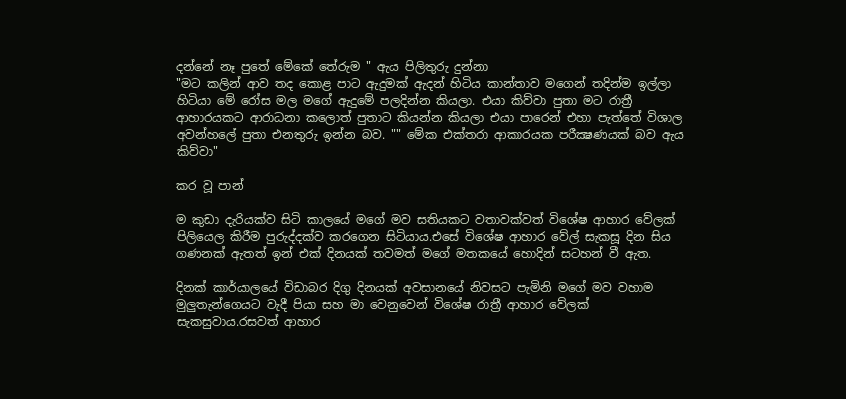දන්නේ නෑ පුතේ මේකේ තේරුම " ඇය පිලිතුරු දුන්නා
"මට කලින් ආව තද කොළ පාට ඇදුමක් ඇදන් හිටිය කාන්තාව මගෙන් තදින්ම ඉල්ලා හිටියා මේ රෝස මල මගේ ඇදුමේ පලදින්න කියලා. එයා කිව්වා පුතා මට රාත්‍රී ආහාරයකට ආරාධනා කලොත් පුතාට කියන්න කියලා එයා පාරෙන් එහා පැත්තේ විශාල අවන්හලේ පුතා එනතුරු ඉන්න බව. "" මේක එක්තරා ආකාරයක පරීක්‍ෂණයක් බව ඇය කිව්වා"

කර වූ පාන්

ම කුඩා දැරියක්ව සිටි කාලයේ මගේ මව සතියකට වතාවක්වත් විශේෂ ආහාර වේලක් පිලියෙල කිරීම පුරුද්දක්ව කරගෙන සිටියාය.එසේ විශේෂ ආහාර වේල් සැකසූ දින සිය ගණනක් ඇතත් ඉන් එක් දිනයක් තවමත් මගේ මතකයේ හොදින් සටහන් වී ඇත.

දිනක් කාර්යාලයේ විඩාබර දිගු දිනයක් අවසානයේ නිවසට පැමිනි මගේ මව වහාම මුලුතැන්ගෙයට වැදී පියා සහ මා වෙනුවෙන් විශේෂ රාත්‍රී ආහාර වේලක් සැකසුවාය.රසවත් ආහාර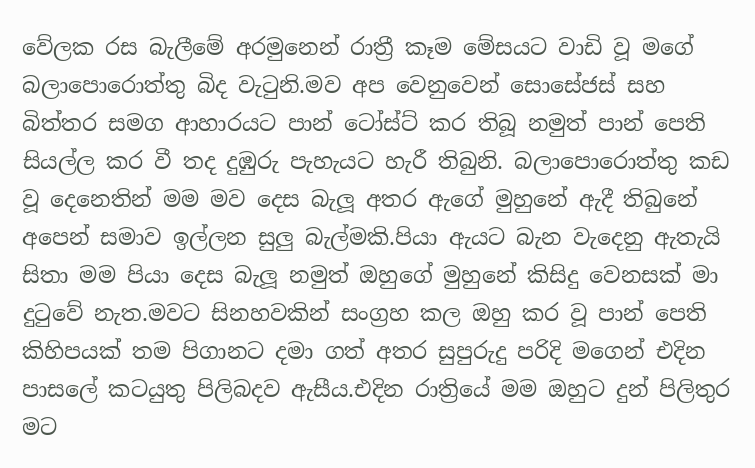වේලක රස බැලීමේ අරමුනෙන් රාත්‍රී කෑම මේසයට වාඩි වූ මගේ බලාපොරොත්තු බිද වැටුනි.මව අප වෙනුවෙන් සොසේජස් සහ බිත්තර සමග ආහාරයට පාන් ටෝස්ට් කර තිබූ නමුත් පාන් පෙති සියල්ල කර වී තද දුඹුරු පැහැයට හැරී තිබුනි. බලාපොරොත්තු කඩ වූ දෙනෙතින් මම මව දෙස බැලූ අතර ඇගේ මුහුනේ ඇදී තිබුනේ අපෙන් සමාව ඉල්ලන සුලු බැල්මකි.පියා ඇයට බැන වැදෙනු ඇතැයි සිතා මම පියා දෙස බැලූ නමුත් ඔහුගේ මුහුනේ කිසිදු වෙනසක් මා දුටුවේ නැත.මවට සිනහවකින් සංග්‍රහ කල ඔහු කර වූ පාන් පෙති කිහිපයක් තම පිගානට දමා ගත් අතර සුපුරුදු පරිදි මගෙන් එදින පාසලේ කටයුතු පිලිබදව ඇසීය.එදින රාත්‍රියේ මම ඔහුට දුන් පිලිතුර මට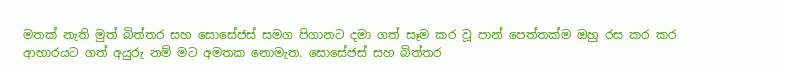මතක් නැති මුත් බිත්තර සහ සොසේජස් සමග පිගානට දමා ගත් සෑම කර වූ පාන් පෙත්තක්ම ඔහු රස කර කර ආහාරයට ගත් අයුරු නම් මට අමතක නොමැත. සොසේජස් සහ බිත්තර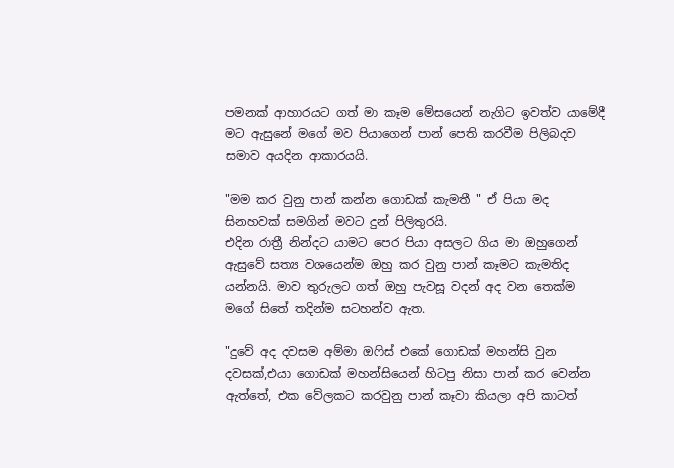පමනක් ආහාරයට ගත් මා කෑම මේසයෙන් නැගිට ඉවත්ව යාමේදී මට ඇසුනේ මගේ මව පියාගෙන් පාන් පෙති කරවීම පිලිබදව සමාව අයදින ආකාරයයි.

"මම කර වුනු පාන් කන්න ගොඩක් කැමතී " ඒ පියා මද සිනහවක් සමගින් මවට දුන් පිලිතුරයි.
එදින රාත්‍රී නින්දට යාමට පෙර පියා අසලට ගිය මා ඔහුගෙන් ඇසුවේ සත්‍ය වශයෙන්ම ඔහු කර වුනු පාන් කෑමට කැමතිද යන්නයි. මාව තුරුලට ගත් ඔහු පැවසූ වදන් අද වන තෙක්ම මගේ සිතේ තදින්ම සටහන්ව ඇත.

"දුවේ අද දවසම අම්මා ඔෆිස් එකේ ගොඩක් මහන්සි වුන දවසක්,එයා ගොඩක් මහන්සියෙන් හිටපු නිසා පාන් කර වෙන්න ඇත්තේ, එක වේලකට කරවුනු පාන් කෑවා කියලා අපි කාටත්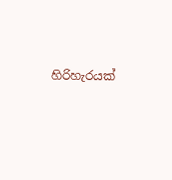හිරිහැරයක්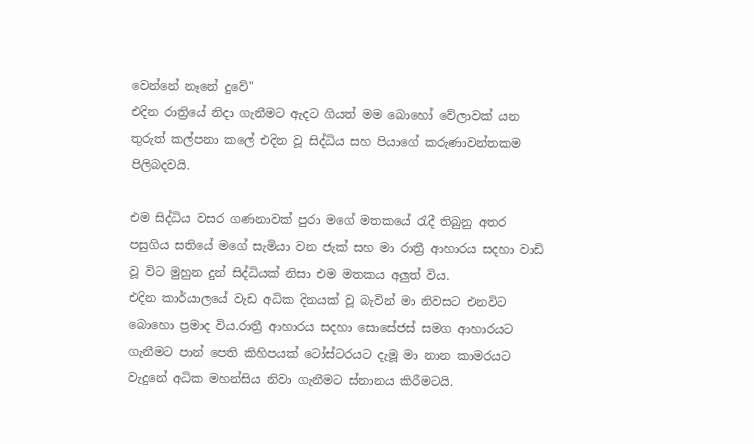වෙන්නේ නෑනේ දුවේ"
එදින රාත්‍රියේ නිදා ගැනීමට ඇදට ගියත් මම බොහෝ වේලාවක් යන තුරුත් කල්පනා කලේ එදින වූ සිද්ධිය සහ පියාගේ කරුණාවන්තකම පිලිබදවයි.

එම සිද්ධිය වසර ගණනාවක් පුරා මගේ මතකයේ රැදී තිබුනු අතර පසුගිය සතියේ මගේ සැමියා වන ජැක් සහ මා රාත්‍රී ආහාරය සදහා වාඩි වූ විට මුහුන දුන් සිද්ධියක් නිසා එම මතකය අලුත් විය.
එදින කාර්යාලයේ වැඩ අධික දිනයක් වූ බැවින් මා නිවසට එනවිට බොහො ප්‍රමාද විය.රාත්‍රී ආහාරය සදහා සොසේජස් සමග ආහාරයට ගැනීමට පාන් පෙති කිහිපයක් ටෝස්ටරයට දැමූ මා නාන කාමරයට වැදුනේ අධික මහන්සිය නිවා ගැනීමට ස්නානය කිරීමටයි.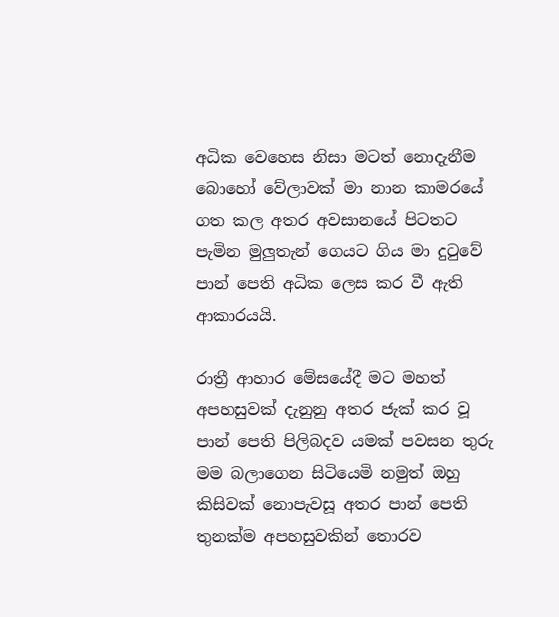අධික වෙහෙස නිසා මටත් නොදැනීම බොහෝ වේලාවක් මා නාන කාමරයේ ගත කල අතර අවසානයේ පිටතට පැමින මුලුතැන් ගෙයට ගිය මා දුටුවේ පාන් පෙති අධික ලෙස කර වී ඇති ආකාරයයි.

රාත්‍රී ආහාර මේසයේදී මට මහත් අපහසුවක් දැනුනු අතර ජැක් කර වූ පාන් පෙති පිලිබදව යමක් පවසන තුරු මම බලාගෙන සිටියෙමි නමුත් ඔහු කිසිවක් නොපැවසූ අතර පාන් පෙති තුනක්ම අපහසුවකින් තොරව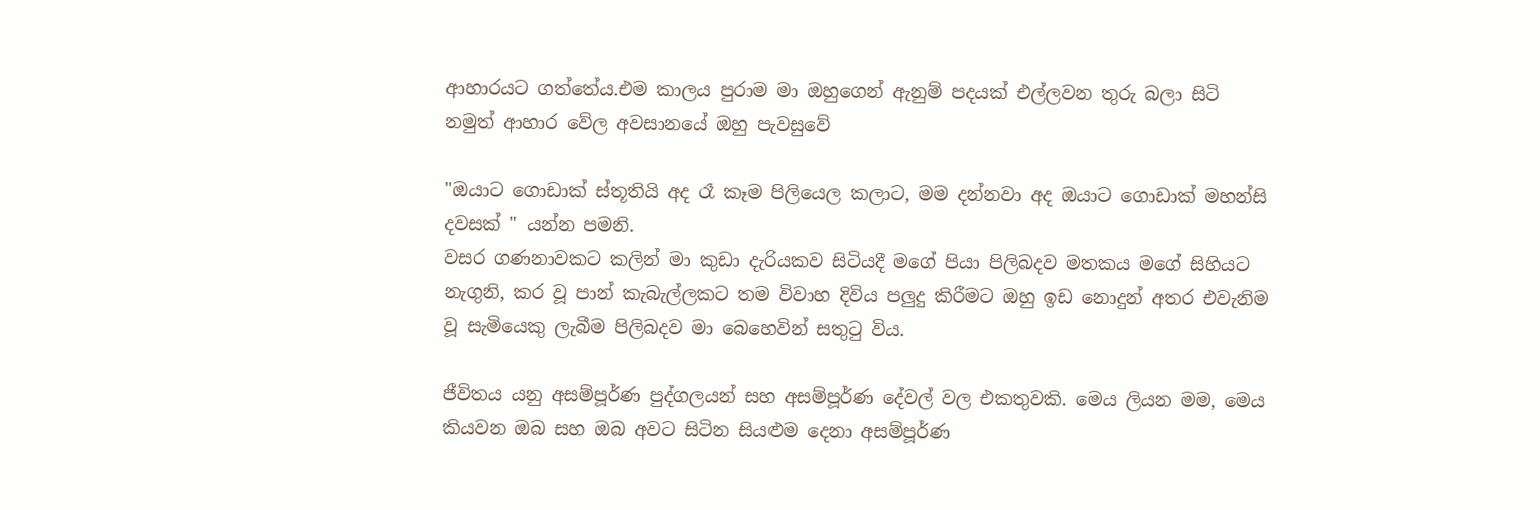ආහාරයට ගත්තේය.එම කාලය පුරාම මා ඔහුගෙන් ඇනුම් පදයක් එල්ලවන තුරු බලා සිටි නමුත් ආහාර වේල අවසානයේ ඔහු පැවසුවේ

"ඔයාට ගොඩාක් ස්තූතියි අද රෑ කෑම පිලියෙල කලාට, මම දන්නවා අද ඔයාට ගොඩාක් මහන්සි දවසක් " යන්න පමනි.
වසර ගණනාවකට කලින් මා කුඩා දැරියකව සිටියදී මගේ පියා පිලිබදව මතකය මගේ සිහියට නැගුනි, කර වූ පාන් කැබැල්ලකට තම විවාහ දිවිය පලුදු කිරීමට ඔහු ඉඩ නොදුන් අතර එවැනිම වූ සැමියෙකු ලැබීම පිලිබදව මා බෙහෙවින් සතුටු විය.

ජීවිතය යනු අසම්පූර්ණ පුද්ගලයන් සහ අසම්පූර්ණ දේවල් වල එකතුවකි. මෙය ලියන මම, මෙය කියවන ඔබ සහ ඔබ අවට සිටින සියළුම දෙනා අසම්පූර්ණ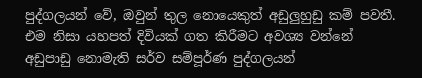පුද්ගලයන් වේ, ඔවුන් තුල නොයෙකුත් අඩුලුහුඩු කම් පවතී. එම නිසා යහපත් දිවියක් ගත කිරීමට අවශ්‍ය වන්නේ අඩුපාඩු නොමැති සර්ව සම්පූර්ණ පුද්ගලයන්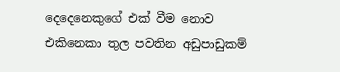දෙදෙනෙකුගේ එක් වීම නොව එකිනෙකා තුල පවතින අඩුපාඩුකම්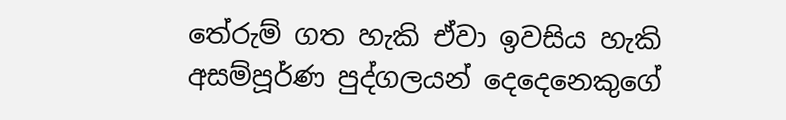තේරුම් ගත හැකි ඒවා ඉවසිය හැකි අසම්පූර්ණ පුද්ගලයන් දෙදෙනෙකුගේ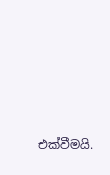එක්වීමයි.